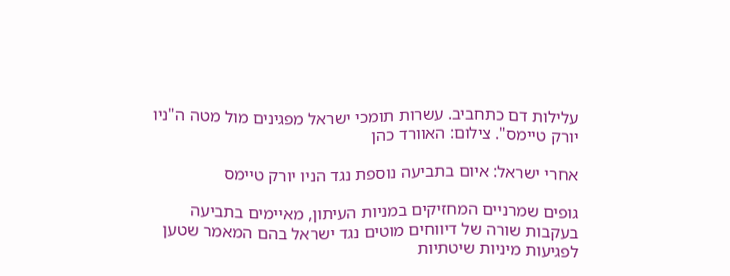עלילות דם כתחביב. עשרות תומכי ישראל מפגינים מול מטה ה"ניו יורק טיימס". צילום: האוורד כהן

אחרי ישראל: איום בתביעה נוספת נגד הניו יורק טיימס

גופים שמרניים המחזיקים במניות העיתון, מאיימים בתביעה בעקבות שורה של דיווחים מוטים נגד ישראל בהם המאמר שטען לפגיעות מיניות שיטתיות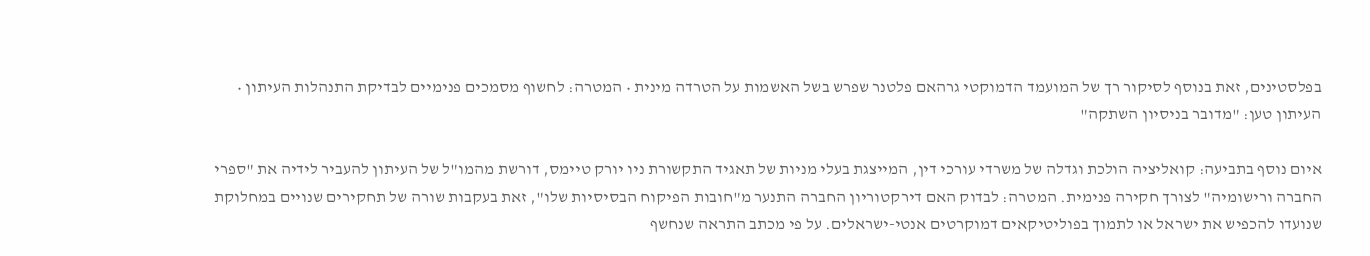בפלסטינים, זאת בנוסף לסיקור רך של המועמד הדמוקטי גרהאם פלטנר שפרש בשל האשמות על הטרדה מינית • המטרה: לחשוף מסמכים פנימיים לבדיקת התנהלות העיתון • העיתון טען: "מדובר בניסיון השתקה"

איום נוסף בתביעה: קואליציה הולכת וגדלה של משרדי עורכי דין, המייצגת בעלי מניות של תאגיד התקשורת ניו יורק טיימס, דורשת מהמו"ל של העיתון להעביר לידיה את "ספרי החברה ורישומיה" לצורך חקירה פנימית. המטרה: לבדוק האם דירקטוריון החברה התנער מ"חובות הפיקוח הבסיסיות שלו", זאת בעקבות שורה של תחקירים שנויים במחלוקת שנועדו להכפיש את ישראל או לתמוך בפוליטיקאים דמוקרטים אנטי-ישראלים. על פי מכתב התראה שנחשף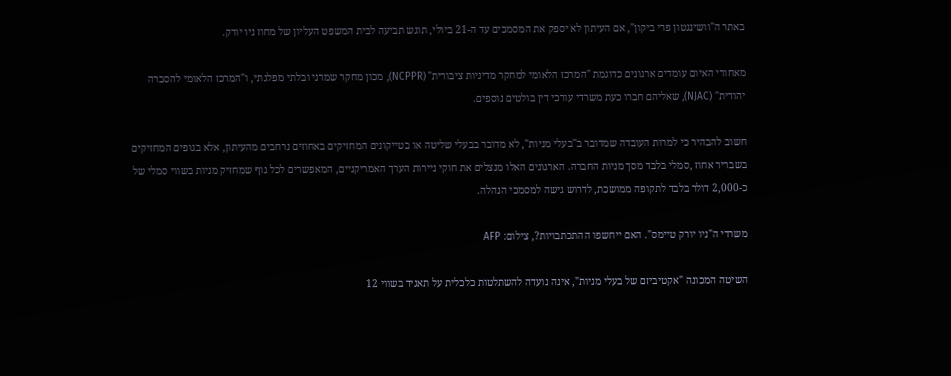באתר ה"וושינגטון פרי ביקון", אם העיתון לא יספק את המסמכים עד ה-21 ביולי, תוגש תביעה לבית המשפט העליון של מחוז ניו יורק.

מאחורי האיום עומדים ארגונים כדוגמת "המרכז הלאומי למחקר מדיניות ציבורית" (NCPPR), מכון מחקר שמרני ובלתי מפלגתי, ו"המרכז הלאומי להסברה יהודית" (NJAC), שאליהם חברו כעת משרדי עורכי דין בולטים נוספים.

חשוב להבהיר כי למרות העובדה שמדובר ב"בעלי מניות", לא מדובר בבעלי שליטה או בטייקונים המחזיקים באחוזים נרחבים מהעיתון, אלא בגופים המחזיקים בשבריר אחוז ,סמלי בלבד מסך מניות החברה. הארגונים האלו מנצלים את חוקי ניירות הערך האמריקניים, המאפשרים לכל גוף שמחזיק מניות בשווי סמלי של כ-2,000 דולר בלבד לתקופה ממושכת, לדרוש גישה למסמכי הנהלה.

משרדי ה"ניו יורק טיימס". האם ייחשפו ההתכתבויות?, צילום: AFP

השיטה המכונה "אקטיביזם של בעלי מניות", אינה נועדה להשתלטות כלכלית על תאגיד בשווי 12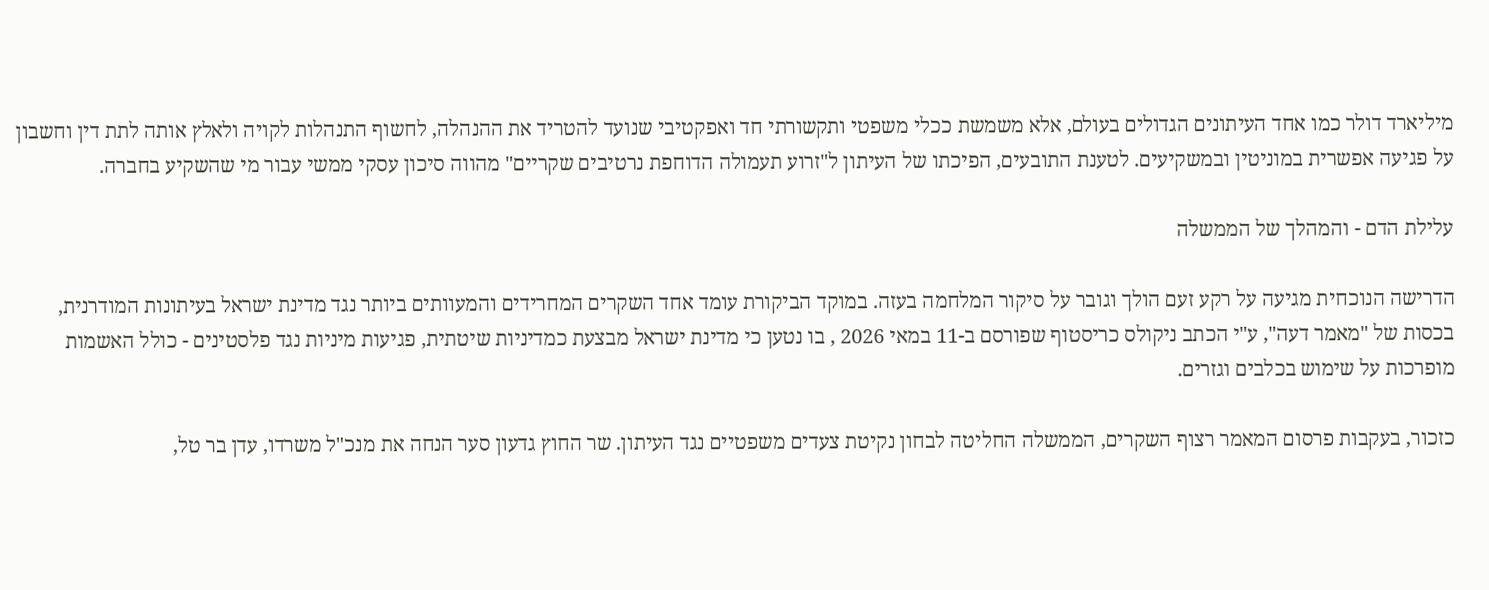מיליארד דולר כמו אחד העיתונים הגדולים בעולם, אלא משמשת ככלי משפטי ותקשורתי חד ואפקטיבי שנועד להטריד את ההנהלה, לחשוף התנהלות לקויה ולאלץ אותה לתת דין וחשבון על פגיעה אפשרית במוניטין ובמשקיעים. לטענת התובעים, הפיכתו של העיתון ל"זרוע תעמולה הדוחפת נרטיבים שקריים" מהווה סיכון עסקי ממשי עבור מי שהשקיע בחברה.

עלילת הדם - והמהלך של הממשלה

הדרישה הנוכחית מגיעה על רקע זעם הולך וגובר על סיקור המלחמה בעזה. במוקד הביקורת עומד אחד השקרים המחרידים והמעוותים ביותר נגד מדינת ישראל בעיתונות המודרנית, בכסות של "מאמר דעה", ע"י הכתב ניקולס כריסטוף שפורסם ב-11 במאי 2026 , בו נטען כי מדינת ישראל מבצעת כמדיניות שיטתית, פגיעות מיניות נגד פלסטינים - כולל האשמות מופרכות על שימוש בכלבים וגזרים.

כזכור, בעקבות פרסום המאמר רצוף השקרים, הממשלה החליטה לבחון נקיטת צעדים משפטיים נגד העיתון. שר החוץ גדעון סער הנחה את מנכ"ל משרדו, עדן בר טל,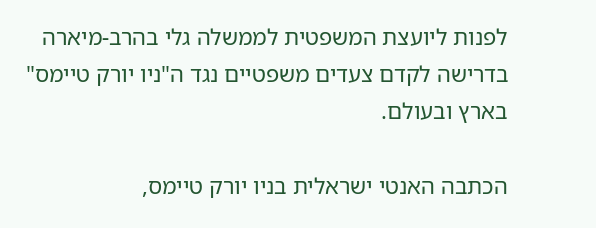לפנות ליועצת המשפטית לממשלה גלי בהרב-מיארה בדרישה לקדם צעדים משפטיים נגד ה"ניו יורק טיימס" בארץ ובעולם.

הכתבה האנטי ישראלית בניו יורק טיימס,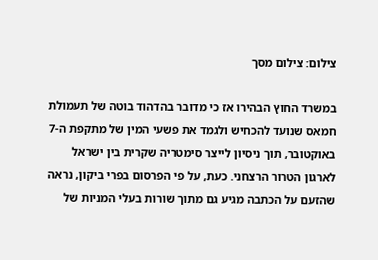צילום: צילום מסך

במשרד החוץ הבהירו אז כי מדובר בהדהוד בוטה של תעמולת חמאס שנועד להכחיש ולגמד את פשעי המין של מתקפת ה-7 באוקטובר, תוך ניסיון לייצר סימטריה שקרית בין ישראל לארגון הטרור הרצחני. כעת, על פי הפרסום בפרי ביקון, נראה שהזעם על הכתבה מגיע גם מתוך שורות בעלי המניות של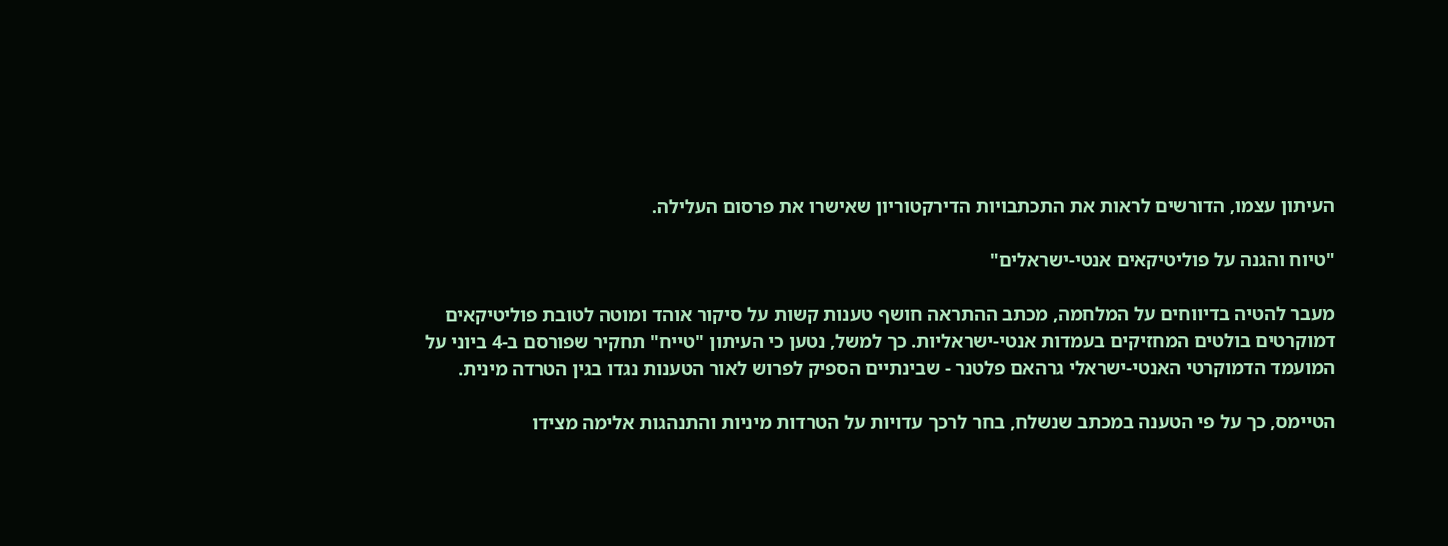העיתון עצמו, הדורשים לראות את התכתבויות הדירקטוריון שאישרו את פרסום העלילה.

"טיוח והגנה על פוליטיקאים אנטי-ישראלים"

מעבר להטיה בדיווחים על המלחמה, מכתב ההתראה חושף טענות קשות על סיקור אוהד ומוטה לטובת פוליטיקאים דמוקרטים בולטים המחזיקים בעמדות אנטי-ישראליות. כך למשל, נטען כי העיתון "טייח" תחקיר שפורסם ב-4 ביוני על המועמד הדמוקרטי האנטי-ישראלי גרהאם פלטנר - שבינתיים הספיק לפרוש לאור הטענות נגדו בגין הטרדה מינית.

הטיימס, כך על פי הטענה במכתב שנשלח, בחר לרכך עדויות על הטרדות מיניות והתנהגות אלימה מצידו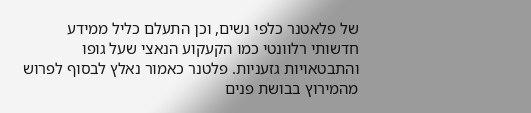של פלאטנר כלפי נשים, וכן התעלם כליל ממידע חדשותי רלוונטי כמו הקעקוע הנאצי שעל גופו והתבטאויות גזעניות. פלטנר כאמור נאלץ לבסוף לפרוש מהמירוץ בבושת פנים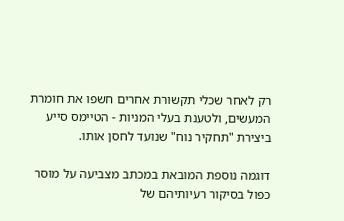רק לאחר שכלי תקשורת אחרים חשפו את חומרת המעשים, ולטענת בעלי המניות - הטיימס סייע ביצירת "תחקיר נוח" שנועד לחסן אותו.

דוגמה נוספת המובאת במכתב מצביעה על מוסר כפול בסיקור רעיותיהם של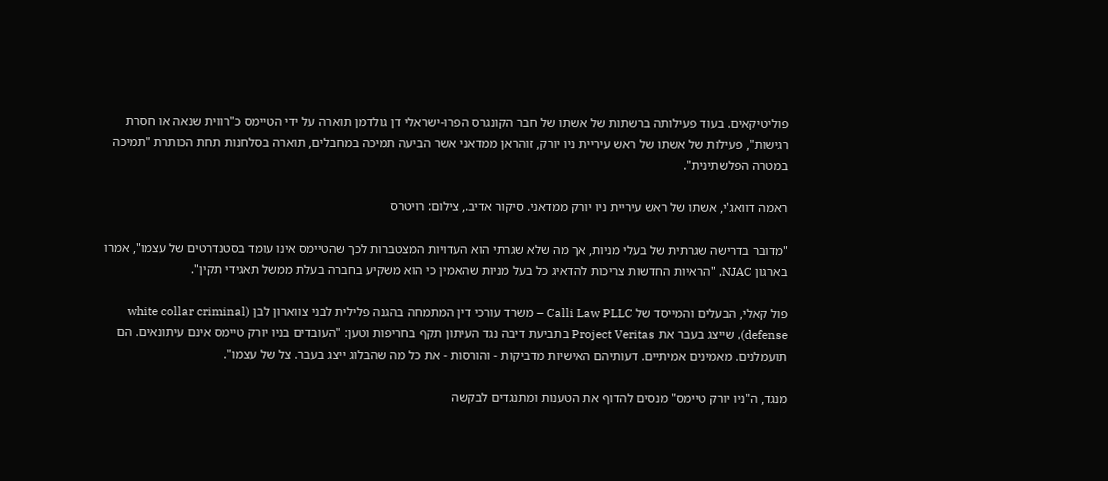פוליטיקאים. בעוד פעילותה ברשתות של אשתו של חבר הקונגרס הפרו-ישראלי דן גולדמן תוארה על ידי הטיימס כ"רווית שנאה או חסרת רגישות", פעילות של אשתו של ראש עיריית ניו יורק, זוהראן ממדאני אשר הביעה תמיכה במחבלים, תוארה בסלחנות תחת הכותרת "תמיכה במטרה הפלשתינית".

ראמה דוואג'י, אשתו של ראש עיריית ניו יורק ממדאני. סיקור אדיב., צילום: רויטרס

"מדובר בדרישה שגרתית של בעלי מניות, אך מה שלא שגרתי הוא העדויות המצטברות לכך שהטיימס אינו עומד בסטנדרטים של עצמו", אמרו בארגון NJAC, "הראיות החדשות צריכות להדאיג כל בעל מניות שהאמין כי הוא משקיע בחברה בעלת ממשל תאגידי תקין".

פול קאלי, הבעלים והמייסד של Calli Law PLLC – משרד עורכי דין המתמחה בהגנה פלילית לבני צווארון לבן (white collar criminal defense), שייצג בעבר את Project Veritas בתביעת דיבה נגד העיתון תקף בחריפות וטען: "העובדים בניו יורק טיימס אינם עיתונאים. הם תועמלנים. מאמינים אמיתיים. דעותיהם האישיות מדביקות - והורסות - את כל מה שהבלוג ייצג בעבר. צל של עצמו".

מנגד, ה"ניו יורק טיימס" מנסים להדוף את הטענות ומתנגדים לבקשה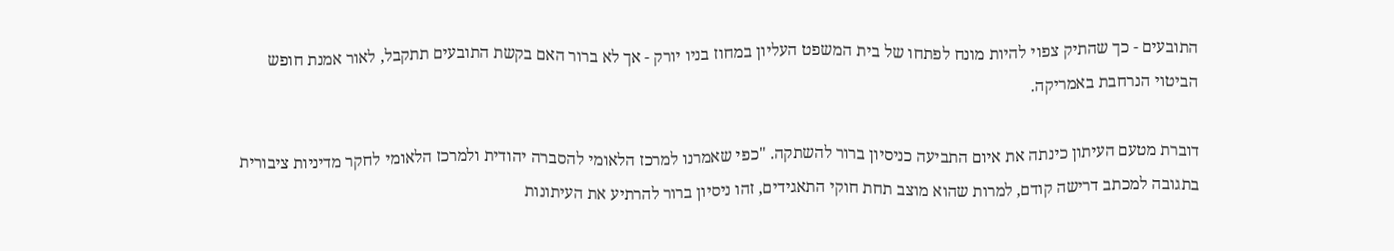התובעים - כך שהתיק צפוי להיות מונח לפתחו של בית המשפט העליון במחוז בניו יורק - אך לא ברור האם בקשת התובעים תתקבל, לאור אמנת חופש הביטוי הנרחבת באמריקה.

דוברת מטעם העיתון כינתה את איום התביעה כניסיון ברור להשתקה. "כפי שאמרנו למרכז הלאומי להסברה יהודית ולמרכז הלאומי לחקר מדיניות ציבורית בתגובה למכתב דרישה קודם, למרות שהוא מוצב תחת חוקי התאגידים, זהו ניסיון ברור להרתיע את העיתונות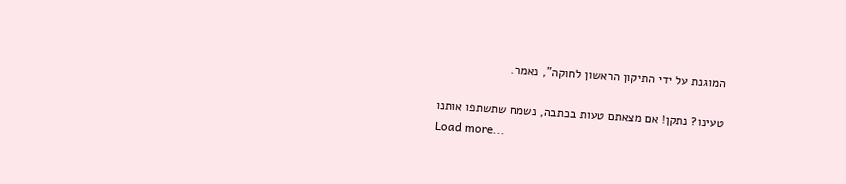המוגנת על ידי התיקון הראשון לחוקה", נאמר.

טעינו? נתקן! אם מצאתם טעות בכתבה, נשמח שתשתפו אותנו
Load more...